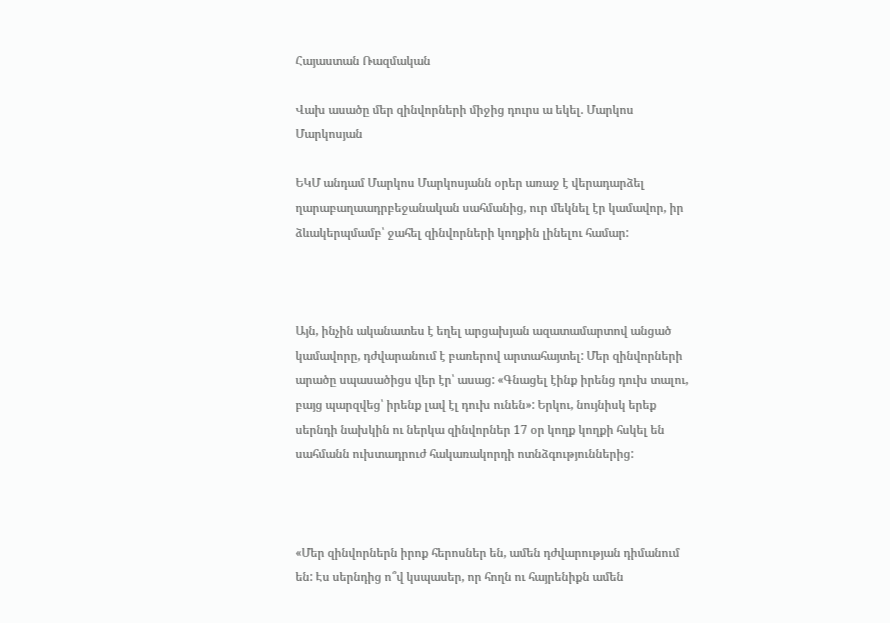Հայաստան Ռազմական

Վախ ասածը մեր զինվորների միջից դուրս ա եկել. Մարկոս Մարկոսյան

ԵԿՄ անդամ Մարկոս Մարկոսյանն օրեր առաջ է վերադարձել ղարաբաղաադրբեջանական սահմանից, ուր մեկնել էր կամավոր, իր ձևակերպմամբ՝ ջահել զինվորների կողքին լինելու համար:



Այն, ինչին ականատես է եղել արցախյան ազատամարտով անցած կամավորը, դժվարանում է բառերով արտահայտել: Մեր զինվորների արածը սպասածիցս վեր էր՝ ասաց: «Գնացել էինք իրենց դուխ տալու, բայց պարզվեց՝ իրենք լավ էլ դուխ ունեն»: Երկու, նույնիսկ երեք սերնդի նախկին ու ներկա զինվորներ 17 օր կողք կողքի հսկել են սահմանն ուխտադրուժ հակառակորդի ոտնձգություններից:



«Մեր զինվորներն իրոք հերոսներ են, ամեն դժվարության դիմանում են: Էս սերնդից ո՞վ կսպասեր, որ հողն ու հայրենիքն ամեն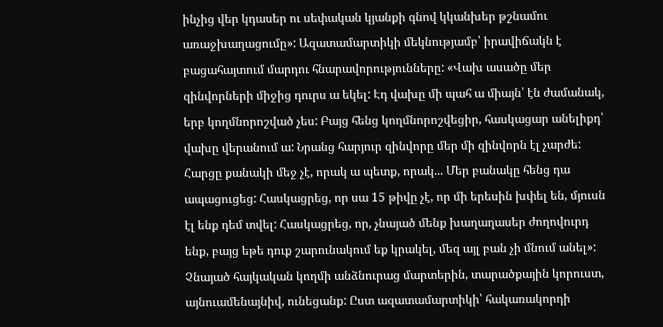ինչից վեր կդասեր ու սեփական կյանքի գնով կկանխեր թշնամու առաջխաղացումը»: Ազատամարտիկի մեկնությամբ՝ իրավիճակն է բացահայտում մարդու հնարավորությունները: «Վախ ասածը մեր զինվորների միջից դուրս ա եկել: Էդ վախը մի պահ ա միայն՝ էն ժամանակ, երբ կողմնորոշված չես: Բայց հենց կողմնորոշվեցիր, հասկացար անելիքդ՝ վախը վերանում ա: Նրանց հարյուր զինվորը մեր մի զինվորն էլ չարժե: Հարցը քանակի մեջ չէ, որակ ա պետք, որակ... Մեր բանակը հենց դա ապացուցեց: Հասկացրեց, որ սա 15 թիվը չէ, որ մի երեսին խփել են, մյուսն էլ ենք դեմ տվել: Հասկացրեց, որ, չնայած մենք խաղաղասեր ժողովուրդ ենք, բայց եթե դուք շարունակում եք կրակել, մեզ այլ բան չի մնում անել»: Չնայած հայկական կողմի անձնուրաց մարտերին, տարածքային կորուստ, այնուամենայնիվ, ունեցանք: Ըստ ազատամարտիկի՝ հակառակորդի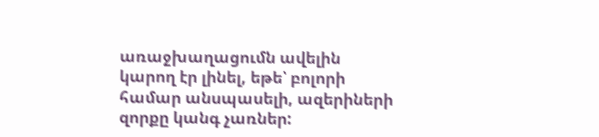առաջխաղացումն ավելին կարող էր լինել, եթե՝ բոլորի համար անսպասելի, ազերիների զորքը կանգ չառներ: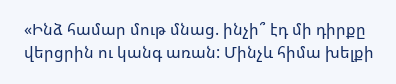«Ինձ համար մութ մնաց. ինչի՞ էդ մի դիրքը վերցրին ու կանգ առան: Մինչև հիմա խելքի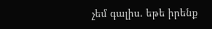չեմ գալիս. եթե իրենք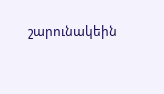շարունակեին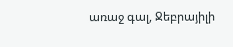առաջ գալ, Ջեբրայիլի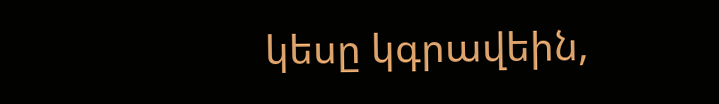կեսը կգրավեին,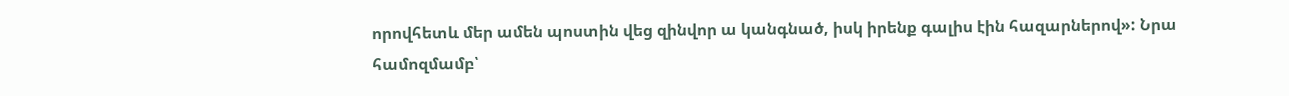որովհետև մեր ամեն պոստին վեց զինվոր ա կանգնած, իսկ իրենք գալիս էին հազարներով»: Նրա համոզմամբ՝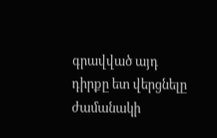գրավված այդ դիրքը ետ վերցնելը ժամանակի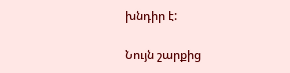խնդիր է:

Նույն շարքից